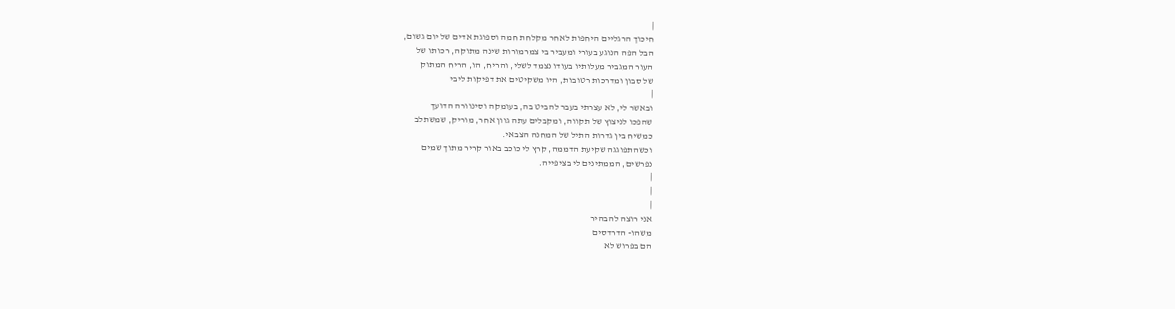|
חיכוך הרגליים היחפות לאחר מקלחת חמה וספוגת אדים של יום גשום,
הבל הפה הנוגע בעורי ומעביר בי צמרמורות שינה מתוקה, רכותו של
העור המגביר מעלותיו בעודו נצמד לשלי, והריח, הו, הריח המתוק
של סבון ומדרכות רטובות, היו משקיטים את דפיקות ליבי
|
ובאשר לי, לא עצרתי בעבר להביט בה, בעומקה וסינוורה הדועך
שהפכו לניצוץ של תקווה, ומקבלים עתה גוון אחר, מוריק, שמשתלב
כמשיח בין גדרות התיל של המחנה הצבאי.
וכשהתפוגגה שקיעת הדממה, קרץ לי כוכב באור קריר מתוך שמים
נפרשים, הממתינים לי בציפייה.
|
|
|
אני רוצה להבהיר
משהו- הדרדסים
הם בפרוש לא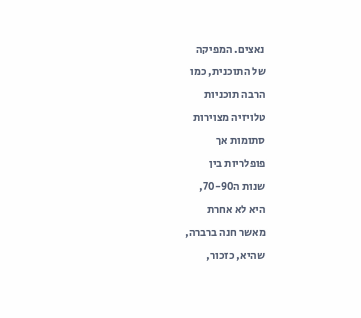נאצים. המפיקה
של התוכנית, כמו
הרבה תוכניות
טלויזיה מצוירות
סתומות אך
פופלריות בין
שנות ה70-90,
היא לא אחרת
מאשר חנה ברברה,
שהיא, כזכור,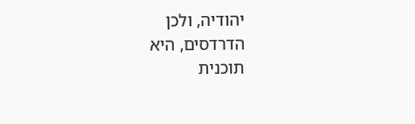יהודיה, ולכן
הדרדסים, היא
תוכנית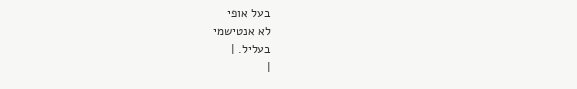בעל אופי
לא אנטישמי
בעליל. |
|